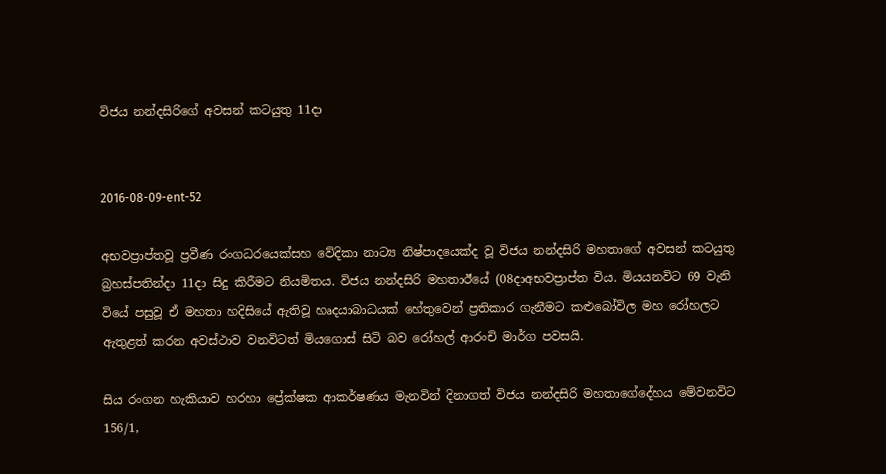විජය නන්දසිරිගේ අවසන් කටයුතු 11දා


2016-08-09-ent-52

අභවප්‍රාප්තවූ ප්‍රවීණ රංගධරයෙක්සහ වේදිකා නාට්‍ය නිෂ්පාදයෙක්ද වූ විජය නන්දසිරි මහතාගේ අවසන් කටයුතු බ්‍රහස්පතින්දා 11දා සිදු කිරීමට නියමිතය. විජය නන්දසිරි මහතාඊයේ (08දාඅභවප්‍රාප්ත විය. මියයනවිට 69 වැනි වියේ පසුවූ ඒ මහතා හදිසියේ ඇතිවූ හෘදයාබාධයක් හේතුවෙන් ප්‍රතිකාර ගැනීමට කළුබෝවිල මහ රෝහලට ඇතුළත් කරන අවස්ථාව වනවිටත් මියගොස් සිටි බව රෝහල් ආරංචි මාර්ග පවසයි.

සිය රංගන හැකියාව හරහා ප්‍රේක්ෂක ආකර්ෂණය මැනවින් දිනාගත් විජය නන්දසිරි මහතාගේදේහය මේවනවිට 156/1,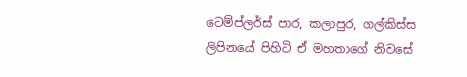ටෙම්ප්ලර්ස් පාර, කලාපුර, ගල්කිස්ස ලිපිනයේ පිහිටි ඒ මහතාගේ නිවසේ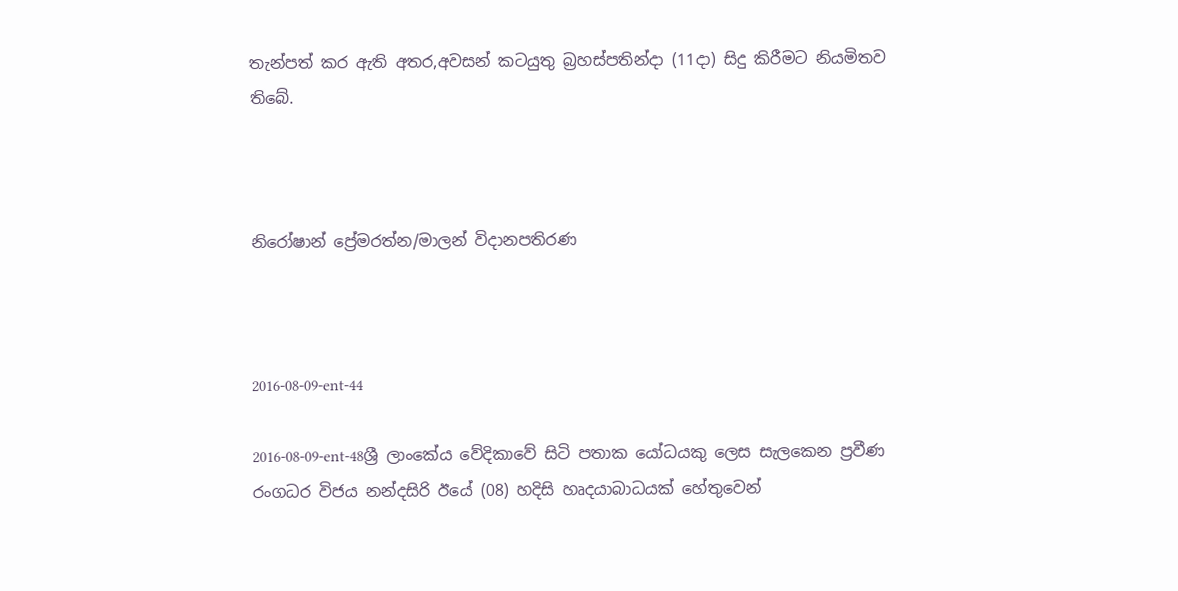තැන්පත් කර ඇති අතර,අවසන් කටයුතු බ්‍රහස්පතින්දා (11දා) සිදු කිරීමට නියමිතව තිබේ.



නිරෝෂාන් ප්‍රේමරත්න/මාලන් විදානපතිරණ



2016-08-09-ent-44

2016-08-09-ent-48ශ්‍රී ලාංකේය වේදිකාවේ සිටි පතාක යෝධයකු ලෙස සැලකෙන ප්‍රවීණ රංගධර විජය නන්දසිරි ඊයේ (08) හදිසි හෘදයාබාධයක් හේතුවෙන්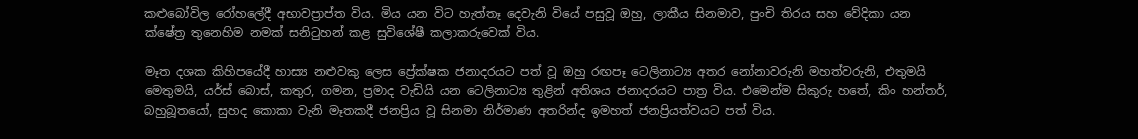කළුබෝවිල රෝහලේදී අභාවප්‍රාප්ත විය. මිය යන විට හැත්තෑ දෙවැනි වියේ පසුවූ ඔහු, ලාකීය සිනමාව, පුංචි තිරය සහ වේදිකා යන ක්ෂේත්‍ර තුනෙහිම නමක් සනිටුහන් කළ සුවිශේෂී කලාකරුවෙක් විය.

මෑත දශක කිහිපයේදී හාස්‍ය නළුවකු ලෙස ප්‍රේක්ෂක ජනාදරයට පත් වූ ඔහු රඟපෑ ටෙලිනාට්‍ය අතර නෝනාවරුනි මහත්වරුනි, එතුමයි මෙතුමයි, යර්ස් බොස්, කතුර, ගමන, ප්‍රමාද වැඩියි යන ටෙලිනාට්‍ය තුළින් අතිශය ජනාදරයට පාත්‍ර විය. එමෙන්ම සිකුරු හතේ, කිං හන්තර්, බහුබූතයෝ, සුහද කොකා වැනි මෑතකදී ජනප්‍රිය වූ සිනමා නිර්මාණ අතරින්ද ඉමහත් ජනප්‍රියත්වයට පත් විය.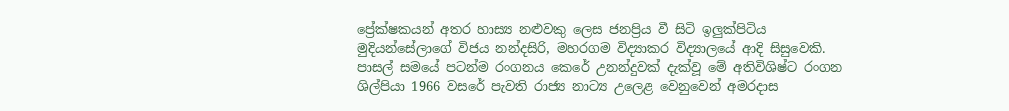ප්‍රේක්ෂකයන් අතර හාස්‍ය නළුවකු ලෙස ජනප්‍රිය වී සිටි ඉලුක්පිටිය මුදියන්සේලාගේ විජය නන්දසිරි, මහරගම විද්‍යාකර විද්‍යාලයේ ආදි සිසුවෙකි. පාසල් සමයේ පටන්ම රංගනය කෙරේ උනන්දුවක් දැක්වූ මේ අතිවිශිෂ්ට රංගන ශිල්පියා 1966 වසරේ පැවති රාජ්‍ය නාට්‍ය උලෙළ වෙනුවෙන් අමරදාස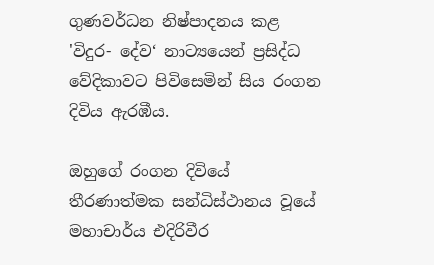ගුණවර්ධන නිෂ්පාදනය කළ 'විදුර- දේව‘ නාට්‍යයෙන් ප්‍රසිද්ධ වේදිකාවට පිවිසෙමින් සිය රංගන දිවිය ඇරඹීය.

ඔහුගේ රංගන දිවියේ තීරණාත්මක සන්ධිස්ථානය වූයේ මහාචාර්ය එදිරිවීර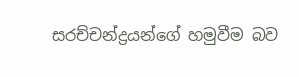සරච්චන්ද්‍රයන්ගේ හමුවීම බව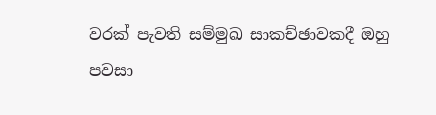වරක් පැවති සම්මුඛ සාකච්ඡාවකදී ඔහු පවසා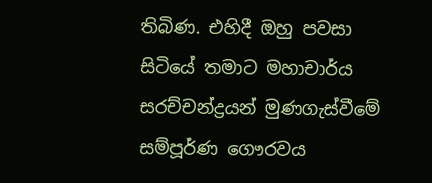තිබිණ. එහිදී ඔහු පවසා සිටියේ තමාට මහාචාර්ය සරච්චන්ද්‍රයන් මුණගැස්වීමේ සම්පූර්ණ ගෞරවය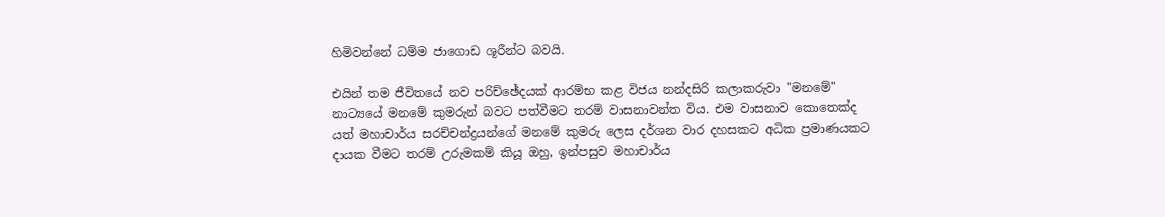හිමිවන්නේ ධම්ම ජාගොඩ ශූරීන්ට බවයි.

එයින් තම ජීවිතයේ නව පරිච්ඡේදයක් ආරම්භ කළ විජය නන්දසිරි කලාකරුවා "මනමේ" නාට්‍යයේ මනමේ කුමරුන් බවට පත්වීමට තරම් වාසනාවන්ත විය. එම වාසනාව කොතෙක්ද යත් මහාචාර්ය සරච්චන්ද්‍රයන්ගේ මනමේ කුමරු ලෙස දර්ශන වාර දහසකට අධික ප්‍රමාණයකට දායක වීමට තරම් උරුමකම් කියූ ඔහු, ඉන්පසුව මහාචාර්ය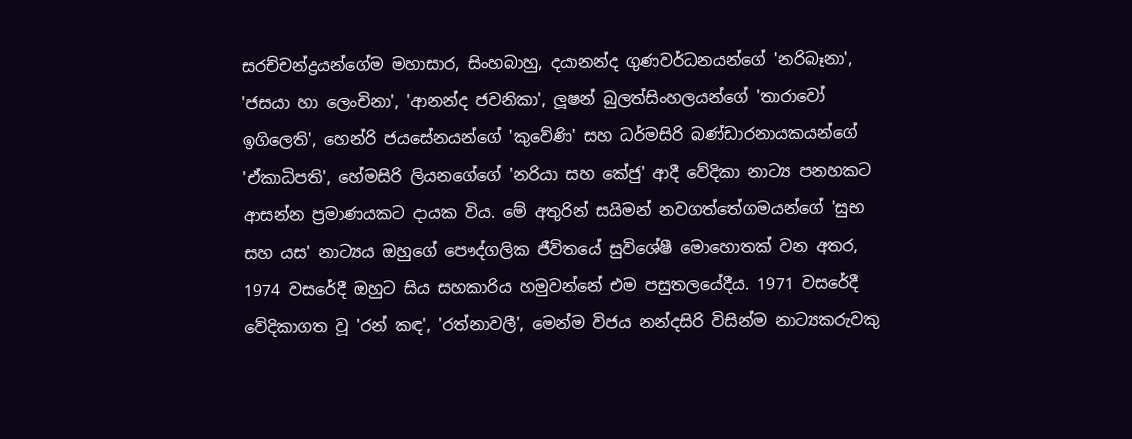සරච්චන්ද්‍රයන්ගේම මහාසාර, සිංහබාහු, දයානන්ද ගුණවර්ධනයන්ගේ 'නරිබෑනා', 'ජසයා හා ලෙංචිනා', 'ආනන්ද ජවනිකා', ලූෂන් බුලත්සිංහලයන්ගේ 'තාරාවෝ ඉගිලෙති', හෙන්රි ජයසේනයන්ගේ 'කුවේණි' සහ ධර්මසිරි බණ්ඩාරනායකයන්ගේ 'ඒකාධිපති', හේමසිරි ලියනගේගේ 'නරියා සහ කේජු' ආදී වේදිකා නාට්‍ය පනහකට ආසන්න ප්‍රමාණයකට දායක විය. මේ අතුරින් සයිමන් නවගත්තේගමයන්ගේ 'සුභ සහ යස' නාට්‍යය ඔහුගේ පෞද්ගලික ජීවිතයේ සුවිශේෂී මොහොතක් වන අතර, 1974 වසරේදී ඔහුට සිය සහකාරිය හමුවන්නේ එම පසුතලයේදීය. 1971 වසරේදී වේදිකාගත වූ 'රන් කඳ', 'රත්නාවලී', මෙන්ම විජය නන්දසිරි විසින්ම නාට්‍යකරුවකු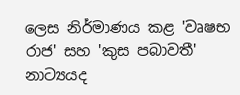ලෙස නිර්මාණය කළ 'වෘෂභ රාජ' සහ 'කුස පබාවතී' නාට්‍යයද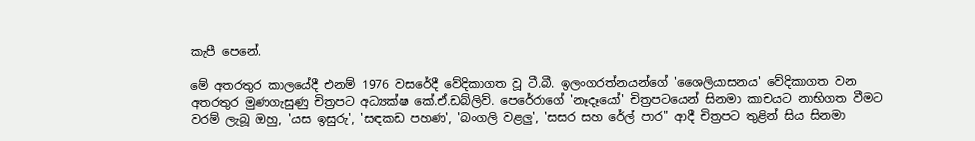කැපී පෙනේ.

මේ අතරතුර කාලයේදී එනම් 1976 වසරේදී වේදිකාගත වූ ටී.බී. ඉලංගරත්නයන්ගේ 'ශෛලියාසනය' වේදිකාගත වන අතරතුර මුණගැසුණු චිත්‍රපට අධ්‍යක්ෂ කේ.ඒ.ඩබ්ලිව්. පෙරේරාගේ 'නෑදෑයෝ' චිත්‍රපටයෙන් සිනමා කාචයට නාභිගත වීමට වරම් ලැබූ ඔහු, 'යස ඉසුරු', 'සඳකඩ පහණ', 'බංගලි වළලු', 'සසර සහ රේල් පාර" ආදී චිත්‍රපට තුළින් සිය සිනමා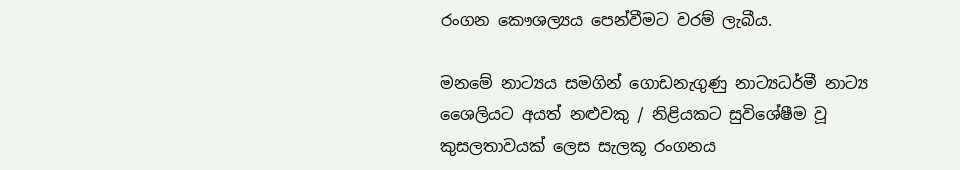රංගන කෞශල්‍යය පෙන්වීමට වරම් ලැබීය.

මනමේ නාට්‍යය සමගින් ගොඩනැගුණු නාට්‍යධර්මී නාට්‍ය ශෛලියට අයත් නළුවකු / නිළියකට සුවිශේෂීම වූ කුසලතාවයක් ලෙස සැලකූ රංගනය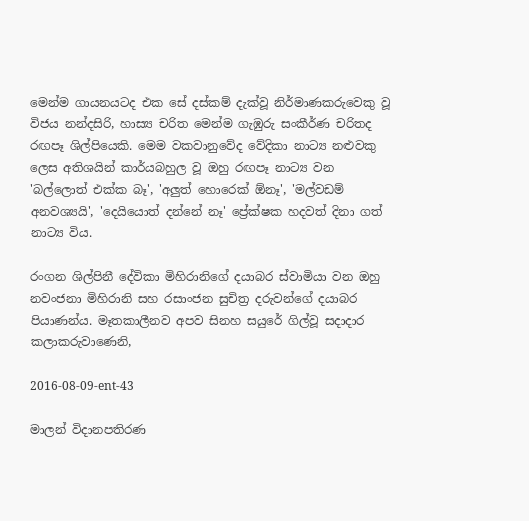මෙන්ම ගායනයටද එක සේ දස්කම් දැක්වූ නිර්මාණකරුවෙකු වූ විජය නන්දසිරි, හාස්‍ය චරිත මෙන්ම ගැඹුරු සංකීර්ණ චරිතද රඟපෑ ශිල්පියෙකි. මෙම වකවානුවේද වේදිකා නාට්‍ය නළුවකු ලෙස අතිශයින් කාර්යබහුල වූ ඔහු රඟපෑ නාට්‍ය වන 'බල්ලොත් එක්ක බෑ', 'අලුත් හොරෙක් ඕනෑ', 'මල්වඩම් අනවශ්‍යයි', 'දෙයියොත් දන්නේ නෑ' ප්‍රේක්ෂක හදවත් දිනා ගත් නාට්‍ය විය.

රංගන ශිල්පිනී දේවිකා මිහිරානිගේ දයාබර ස්වාමියා වන ඔහු නවංජනා මිහිරානි සහ රසාංජන සුචිත්‍ර දරුවන්ගේ දයාබර පියාණන්ය. මෑතකාලීනව අපව සිනහ සයුරේ ගිල්වූ සදාදාර කලාකරුවාණෙනි,

2016-08-09-ent-43

මාලන් විදානපතිරණ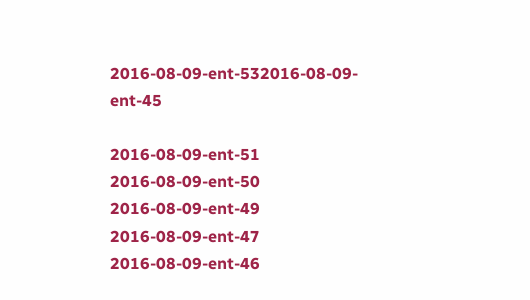2016-08-09-ent-532016-08-09-ent-45

2016-08-09-ent-51
2016-08-09-ent-50
2016-08-09-ent-49
2016-08-09-ent-47
2016-08-09-ent-46